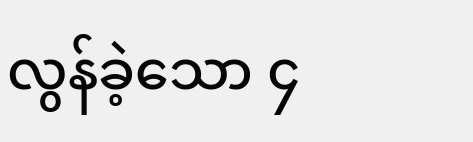လွန်ခဲ့သော ၄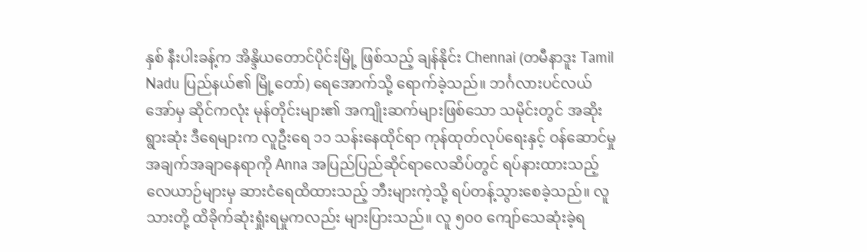နှစ် နီးပါးခန့်က အိန္ဒိယတောင်ပိုင်းမြို့ ဖြစ်သည့် ချန်နိုင်း Chennai (တမီနာဒူး Tamil Nadu ပြည်နယ်၏ မြို့တော်) ရေအောက်သို့ ရောက်ခဲ့သည်။ ဘင်္ဂလားပင်လယ်အော်မှ ဆိုင်ကလုံး မုန်တိုင်းများ၏ အကျိုးဆက်များဖြစ်သော သမိုင်းတွင် အဆိုးရွားဆုံး ဒီရေများက လူဦးရေ ၁၁ သန်းနေထိုင်ရာ ကုန်ထုတ်လုပ်ရေးနှင့် ဝန်ဆောင်မှု အချက်အချာနေရာကို Anna အပြည်ပြည်ဆိုင်ရာလေဆိပ်တွင် ရပ်နားထားသည့် လေယာဉ်များမှ ဆားငံရေထိထားသည့် ဘီးများကဲ့သို့ ရပ်တန့်သွားစေခဲ့သည်။ လူသားတို့ ထိခိုက်ဆုံးရှုံးရမှုကလည်း များပြားသည်။ လူ ၅၀၀ ကျော်သေဆုံးခဲ့ရ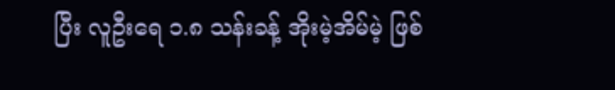ပြီး လူဦးရေ ၁.၈ သန်းခန့် အိုးမဲ့အိမ်မဲ့ ဖြစ်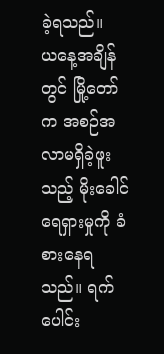ခဲ့ရသည်။
ယနေ့အချိန်တွင် မြို့တော်က အစဉ်အလာမရှိခဲ့ဖူးသည့် မိုးခေါင်ရေရှားမှုကို ခံစားနေရသည်။ ရက်ပေါင်း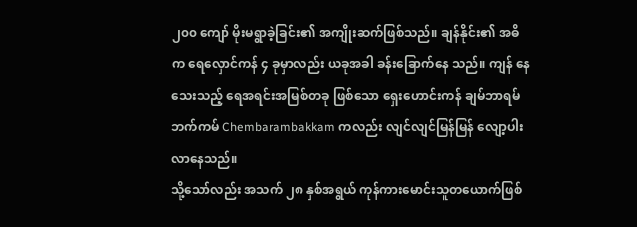၂၀၀ ကျော် မိုးမရွာခဲ့ခြင်း၏ အကျိုးဆက်ဖြစ်သည်။ ချန်နိုင်း၏ အဓိက ရေလှောင်ကန် ၄ ခုမှာလည်း ယခုအခါ ခန်းခြောက်နေ သည်။ ကျန် နေသေးသည့် ရေအရင်းအမြစ်တခု ဖြစ်သော ရှေးဟောင်းကန် ချမ်ဘာရမ်ဘက်ကမ် Chembarambakkam ကလည်း လျင်လျင်မြန်မြန် လျော့ပါးလာနေသည်။
သို့သော်လည်း အသက် ၂၈ နှစ်အရွယ် ကုန်ကားမောင်းသူတယောက်ဖြစ်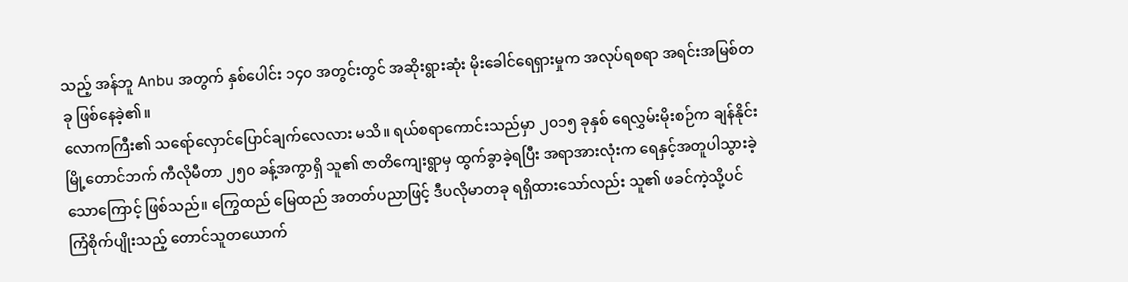သည့် အန်ဘူ Anbu အတွက် နှစ်ပေါင်း ၁၄၀ အတွင်းတွင် အဆိုးရွားဆုံး မိုးခေါင်ရေရှားမှုက အလုပ်ရစရာ အရင်းအမြစ်တခု ဖြစ်နေခဲ့၏။
လောကကြီး၏ သရော်လှောင်ပြောင်ချက်လေလား မသိ။ ရယ်စရာကောင်းသည်မှာ ၂၀၁၅ ခုနှစ် ရေလွှမ်းမိုးစဉ်က ချန်နိုင်းမြို့တောင်ဘက် ကီလိုမီတာ ၂၅၀ ခန့်အကွာရှိ သူ၏ ဇာတိကျေးရွာမှ ထွက်ခွာခဲ့ရပြီး အရာအားလုံးက ရေနှင့်အတူပါသွားခဲ့သောကြောင့် ဖြစ်သည်။ ကြွေထည် မြေထည် အတတ်ပညာဖြင့် ဒီပလိုမာတခု ရရှိထားသော်လည်း သူ၏ ဖခင်ကဲ့သို့ပင် ကြံစိုက်ပျိုးသည့် တောင်သူတယောက်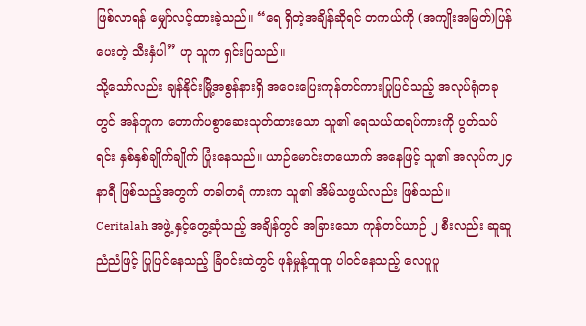ဖြစ်လာရန် မျှော်လင့်ထားခဲ့သည်။ “ရေ ရှိတဲ့အချိန်ဆိုရင် တကယ်ကို (အကျိုးအမြတ်)ပြန်ပေးတဲ့ သီးနှံပါ” ဟု သူက ရှင်းပြသည်။
သို့သော်လည်း ချန်နိုင်းမြို့အစွန်နားရှိ အဝေးပြေးကုန်တင်ကားပြုပြင်သည့် အလုပ်ရုံတခုတွင် အန်ဘူက တောက်ပစွာဆေးသုတ်ထားသော သူ၏ ရေသယ်ထရပ်ကားကို ပွတ်သပ်ရင်း နှစ်နှစ်ချိုက်ချိုက် ပြုံးနေသည်။ ယာဉ်မောင်းတယောက် အနေဖြင့် သူ၏ အလုပ်က၂၄ နာရီ ဖြစ်သည့်အတွက် တခါတရံ ကားက သူ၏ အိမ်သဖွယ်လည်း ဖြစ်သည်။
Ceritalah အဖွဲ့ နှင့်တွေ့ဆုံသည့် အချိန်တွင် အခြားသော ကုန်တင်ယာဉ် ၂ စီးလည်း ဆူဆူညံညံဖြင့် ပြုပြင်နေသည့် ခြံဝင်းထဲတွင် ဖုန်မှုန့်ထူထူ ပါဝင်နေသည့် လေပူပူ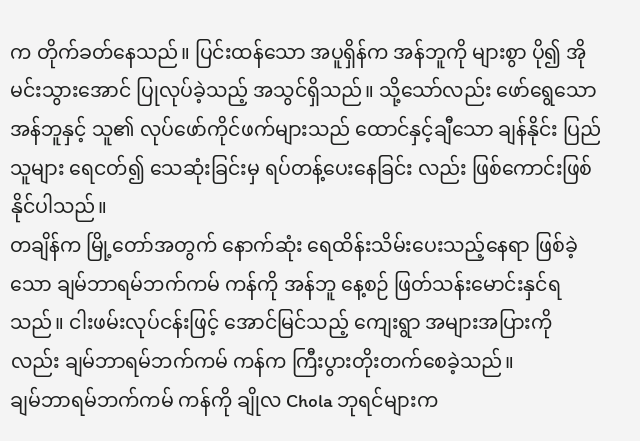က တိုက်ခတ်နေသည်။ ပြင်းထန်သော အပူရှိန်က အန်ဘူကို များစွာ ပို၍ အိုမင်းသွားအောင် ပြုလုပ်ခဲ့သည့် အသွင်ရှိသည်။ သို့သော်လည်း ဖော်ရွေသော အန်ဘူနှင့် သူ၏ လုပ်ဖော်ကိုင်ဖက်များသည် ထောင်နှင့်ချီသော ချန်နိုင်း ပြည်သူများ ရေငတ်၍ သေဆုံးခြင်းမှ ရပ်တန့်ပေးနေခြင်း လည်း ဖြစ်ကောင်းဖြစ်နိုင်ပါသည်။
တချိန်က မြို့တော်အတွက် နောက်ဆုံး ရေထိန်းသိမ်းပေးသည့်နေရာ ဖြစ်ခဲ့သော ချမ်ဘာရမ်ဘက်ကမ် ကန်ကို အန်ဘူ နေ့စဉ် ဖြတ်သန်းမောင်းနှင်ရသည်။ ငါးဖမ်းလုပ်ငန်းဖြင့် အောင်မြင်သည့် ကျေးရွာ အများအပြားကိုလည်း ချမ်ဘာရမ်ဘက်ကမ် ကန်က ကြီးပွားတိုးတက်စေခဲ့သည်။
ချမ်ဘာရမ်ဘက်ကမ် ကန်ကို ချိုလ Chola ဘုရင်များက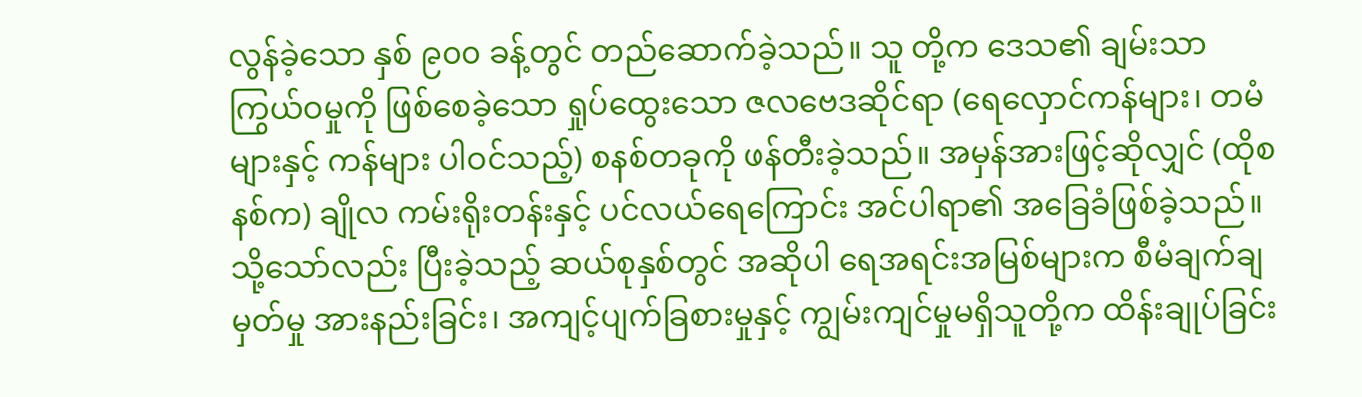လွန်ခဲ့သော နှစ် ၉၀၀ ခန့်တွင် တည်ဆောက်ခဲ့သည်။ သူ တို့က ဒေသ၏ ချမ်းသာကြွယ်ဝမှုကို ဖြစ်စေခဲ့သော ရှုပ်ထွေးသော ဇလဗေဒဆိုင်ရာ (ရေလှောင်ကန်များ၊ တမံများနှင့် ကန်များ ပါဝင်သည့်) စနစ်တခုကို ဖန်တီးခဲ့သည်။ အမှန်အားဖြင့်ဆိုလျှင် (ထိုစနစ်က) ချိုလ ကမ်းရိုးတန်းနှင့် ပင်လယ်ရေကြောင်း အင်ပါရာ၏ အခြေခံဖြစ်ခဲ့သည်။ သို့သော်လည်း ပြီးခဲ့သည့် ဆယ်စုနှစ်တွင် အဆိုပါ ရေအရင်းအမြစ်များက စီမံချက်ချမှတ်မှု အားနည်းခြင်း၊ အကျင့်ပျက်ခြစားမှုနှင့် ကျွမ်းကျင်မှုမရှိသူတို့က ထိန်းချုပ်ခြင်း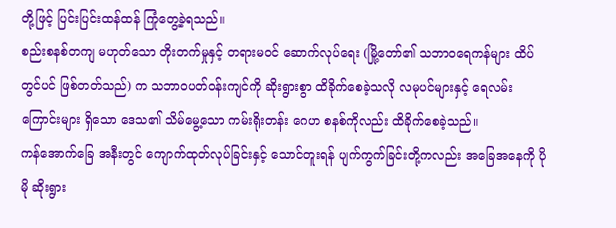တို့ဖြင့် ပြင်းပြင်းထန်ထန် ကြုံတွေ့ခဲ့ရသည်။
စည်းစနစ်တကျ မဟုတ်သော တိုးတက်မှုနှင့် တရားမဝင် ဆောက်လုပ်ရေး (မြို့တော်၏ သဘာဝရေကန်များ ထိပ်တွင်ပင် ဖြစ်တတ်သည်) က သဘာဝပတ်ဝန်းကျင်ကို ဆိုးရွားစွာ ထိခိုက်စေခဲ့သလို လမုပင်များနှင့် ရေလမ်းကြောင်းများ ရှိသော ဒေသ၏ သိမ်မွေ့သော ကမ်းရိုးတန်း ဂေဟ စနစ်ကိုလည်း ထိခိုက်စေခဲ့သည်။
ကန်အောက်ခြေ အနီးတွင် ကျောက်ထုတ်လုပ်ခြင်းနှင့် သောင်တူးရန် ပျက်ကွက်ခြင်းတို့ကလည်း အခြေအနေကို ပို မို ဆိုးရွား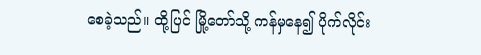စေခဲ့သည်။ ထို့ပြင် မြို့တော်သို့ ကန်မှနေ၍ ပိုက်လိုင်း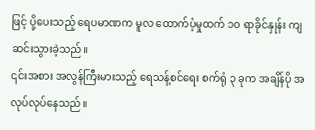ဖြင့် ပို့ပေးသည့် ရေပမာဏက မူလ ထောက်ပံ့မှုထက် ၁၀ ရာခိုင်နှုန်း ကျဆင်းသွားခဲ့သည်။
၎င်းအစား အလွန်ကြီးမားသည့် ရေသန့်စင်ရေး စက်ရုံ ၃ ခုက အချိန်ပို အလုပ်လုပ်နေသည်။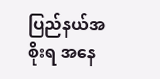ပြည်နယ်အစိုးရ အနေ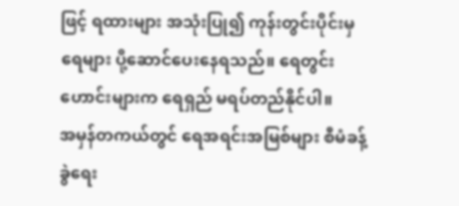ဖြင့် ရထားများ အသုံးပြု၍ ကုန်းတွင်းပိုင်းမှ ရေများ ပို့ဆောင်ပေးနေရသည်။ ရေတွင်းဟောင်းများက ရေရှည် မရပ်တည်နိုင်ပါ။
အမှန်တကယ်တွင် ရေအရင်းအမြစ်များ စီမံခန့်ခွဲရေး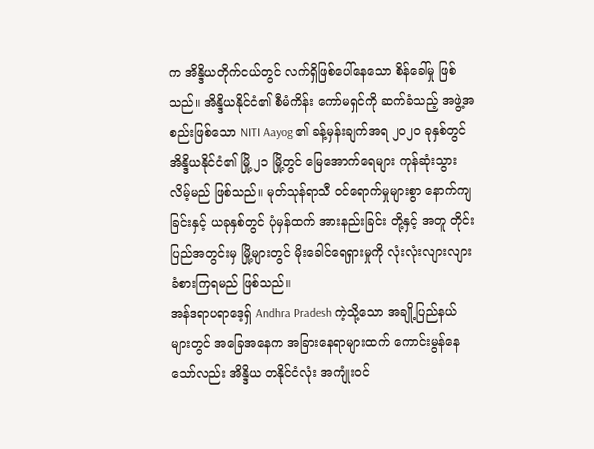က အိန္ဒိယတိုက်ငယ်တွင် လက်ရှိဖြစ်ပေါ်နေသော စိန်ခေါ်မှု ဖြစ်သည်။ အိန္ဒိယနိုင်ငံ၏ စီမံကိန်း ကော်မရှင်ကို ဆက်ခံသည့် အဖွဲ့အစည်းဖြစ်သော NITI Aayog ၏ ခန့်မှန်းချက်အရ ၂၀၂၀ ခုနှစ်တွင် အိန္ဒိယနိုင်ငံ၏ မြို့ ၂၁ မြို့တွင် မြေအောက်ရေများ ကုန်ဆုံးသွားလိမ့်မည် ဖြစ်သည်။ မုတ်သုန်ရာသီ ဝင်ရောက်မှုများစွာ နောက်ကျခြင်းနှင့် ယခုနှစ်တွင် ပုံမှန်ထက် အားနည်းခြင်း တို့နှင့် အတူ တိုင်းပြည်အတွင်းမှ မြို့များတွင် မိုးခေါင်ရေရှားမှုကို လုံးလုံးလျားလျား ခံစားကြရမည် ဖြစ်သည်။
အန်ဒရာပရာဒေ့ရှ် Andhra Pradesh ကဲ့သို့သော အချို့ပြည်နယ်များတွင် အခြေအနေက အခြားနေရာများထက် ကောင်းမွန်နေသော်လည်း အိန္ဒိယ တနိုင်ငံလုံး အကျုံးဝင်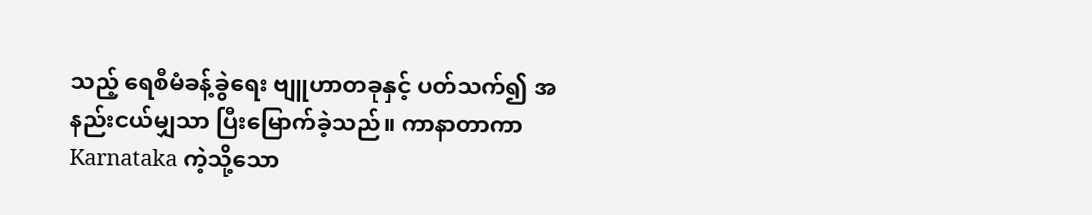သည့် ရေစီမံခန့်ခွဲရေး ဗျူဟာတခုနှင့် ပတ်သက်၍ အနည်းငယ်မျှသာ ပြီးမြောက်ခဲ့သည်။ ကာနာတာကာ Karnataka ကဲ့သို့သော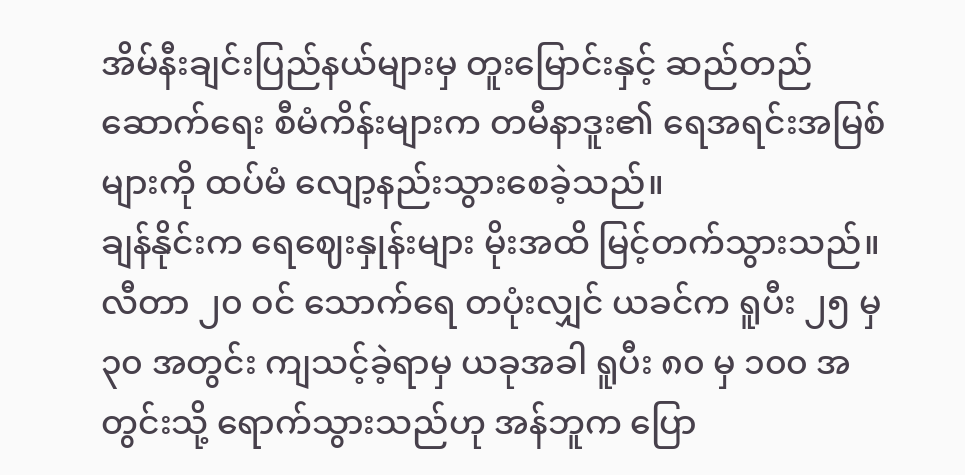အိမ်နီးချင်းပြည်နယ်များမှ တူးမြောင်းနှင့် ဆည်တည်ဆောက်ရေး စီမံကိန်းများက တမီနာဒူး၏ ရေအရင်းအမြစ်များကို ထပ်မံ လျော့နည်းသွားစေခဲ့သည်။
ချန်နိုင်းက ရေဈေးနှုန်းများ မိုးအထိ မြင့်တက်သွားသည်။ လီတာ ၂၀ ဝင် သောက်ရေ တပုံးလျှင် ယခင်က ရူပီး ၂၅ မှ ၃၀ အတွင်း ကျသင့်ခဲ့ရာမှ ယခုအခါ ရူပီး ၈၀ မှ ၁၀၀ အတွင်းသို့ ရောက်သွားသည်ဟု အန်ဘူက ပြော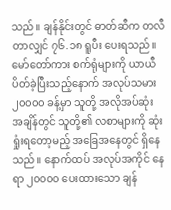သည်။ ချန်နိုင်းတွင် ဓာတ်ဆီက တလီတာလျှင် ၇၆.၁၈ ရူပီး ပေးရသည်။
မော်တော်ကား စက်ရုံများကို ယာယီ ပိတ်ခဲ့ပြီးသည့်နောက် အလုပ်သမား ၂၀၀၀၀ ခန့်မှာ သူတို့ အလိုအပ်ဆုံး အချိန်တွင် သူတို့၏ လစာများကို ဆုံးရှုံးရတော့မည့် အခြေအနေတွင် ရှိနေသည်။ နောက်ထပ် အလုပ်အကိုင် နေရာ ၂၀၀၀၀ ပေးထားသော ချန်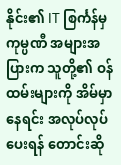နိုင်း၏ IT စြင်္ကန်မှ ကုမ္ပဏီ အများအပြားက သူတို့၏ ဝန်ထမ်းများကို အိမ်မှာနေရင်း အလုပ်လုပ် ပေးရန် တောင်းဆို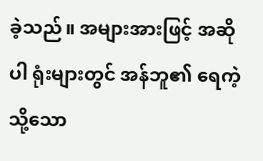ခဲ့သည်။ အများအားဖြင့် အဆိုပါ ရုံးများတွင် အန်ဘူ၏ ရေကဲ့သို့သော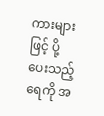ကားများဖြင့် ပို့ပေးသည့် ရေကို အ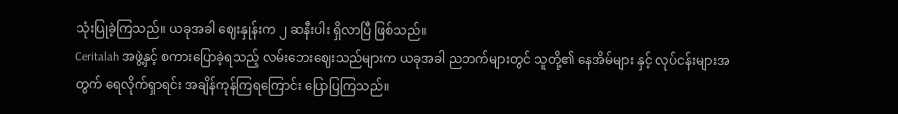သုံးပြုခဲ့ကြသည်။ ယခုအခါ ဈေးနှုန်းက ၂ ဆနီးပါး ရှိလာပြီ ဖြစ်သည်။
Ceritalah အဖွဲ့နှင့် စကားပြောခဲ့ရသည့် လမ်းဘေးဈေးသည်များက ယခုအခါ ညဘက်များတွင် သူတို့၏ နေအိမ်များ နှင့် လုပ်ငန်းများအတွက် ရေလိုက်ရှာရင်း အချိန်ကုန်ကြရကြောင်း ပြောပြကြသည်။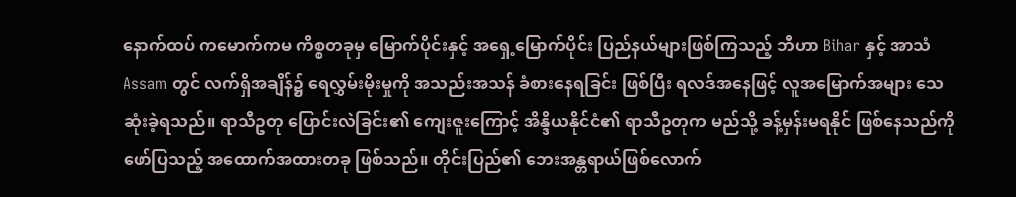နောက်ထပ် ကမောက်ကမ ကိစ္စတခုမှ မြောက်ပိုင်းနှင့် အရှေ့မြောက်ပိုင်း ပြည်နယ်များဖြစ်ကြသည့် ဘီဟာ Bihar နှင့် အာသံ Assam တွင် လက်ရှိအချိန်၌ ရေလွှမ်းမိုးမှုကို အသည်းအသန် ခံစားနေရခြင်း ဖြစ်ပြီး ရလဒ်အနေဖြင့် လူအမြောက်အများ သေဆုံးခဲ့ရသည်။ ရာသီဥတု ပြောင်းလဲခြင်း၏ ကျေးဇူးကြောင့် အိန္ဒိယနိုင်ငံ၏ ရာသီဥတုက မည်သို့ ခန့်မှန်းမရနိုင် ဖြစ်နေသည်ကို ဖော်ပြသည့် အထောက်အထားတခု ဖြစ်သည်။ တိုင်းပြည်၏ ဘေးအန္တရာယ်ဖြစ်လောက်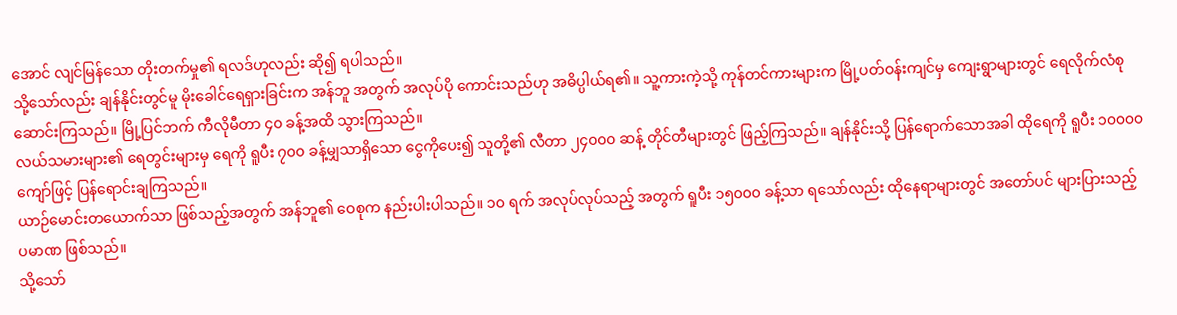အောင် လျင်မြန်သော တိုးတက်မှု၏ ရလဒ်ဟုလည်း ဆို၍ ရပါသည်။
သို့သော်လည်း ချန်နိုင်းတွင်မူ မိုးခေါင်ရေရှားခြင်းက အန်ဘူ အတွက် အလုပ်ပို ကောင်းသည်ဟု အဓိပ္ပါယ်ရ၏။ သူ့ကားကဲ့သို့ ကုန်တင်ကားများက မြို့ပတ်ဝန်းကျင်မှ ကျေးရွာများတွင် ရေလိုက်လံစုဆောင်းကြသည်။ မြို့ပြင်ဘက် ကီလိုမီတာ ၄၀ ခန့်အထိ သွားကြသည်။
လယ်သမားများ၏ ရေတွင်းများမှ ရေကို ရူပီး ၇၀၀ ခန့်မျှသာရှိသော ငွေကိုပေး၍ သူတို့၏ လီတာ ၂၄၀၀၀ ဆန့် တိုင်တီများတွင် ဖြည့်ကြသည်။ ချန်နိုင်းသို့ ပြန်ရောက်သောအခါ ထိုရေကို ရူပီး ၁၀၀၀၀ ကျော်ဖြင့် ပြန်ရောင်းချကြသည်။
ယာဉ်မောင်းတယောက်သာ ဖြစ်သည့်အတွက် အန်ဘူ၏ ဝေစုက နည်းပါးပါသည်။ ၁၀ ရက် အလုပ်လုပ်သည့် အတွက် ရူပီး ၁၅၀၀၀ ခန့်သာ ရသော်လည်း ထိုနေရာများတွင် အတော်ပင် များပြားသည့် ပမာဏ ဖြစ်သည်။
သို့သော်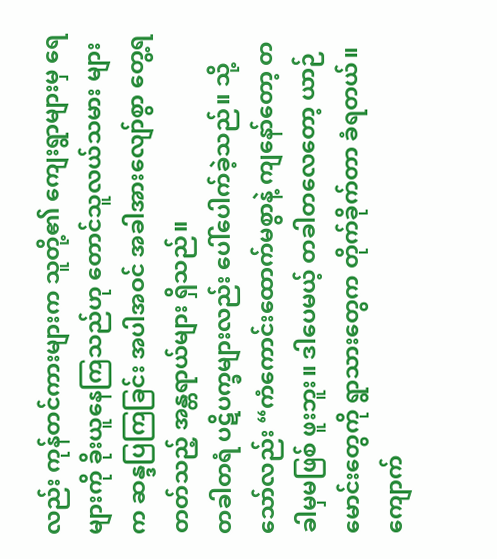လည်း ကုန်တင်ကားများက သူတို့၏ ကျေးရွာများမှ ရေများကို ခိုးယူနေကြသည်ဟု တောင်သူလယ်သမား များက ဆန္ဒပြကြခြင်း အပါအဝင် အခါအားလျော်စွာ တွေ့ရတတ်သည့် အန္တရာယ်များ ရှိသည်။
တခါတရံ ပဋိပက္ခများလည်း ပေါ်ပေါက်ခဲ့သည်။ သို့သော်လည်း “ကံကောင်းထောက်မစွာနဲ့ ကျနော်တော့ တခါမှမဖြစ် ဖူးဘူး။ ဒါပေမယ့် တခါတလေတော့ ယာဉ်မောင်းတွေကို ရွာသားတွေက တိုက်ခိုက်တာ ခံရတယ်။ ကျောက်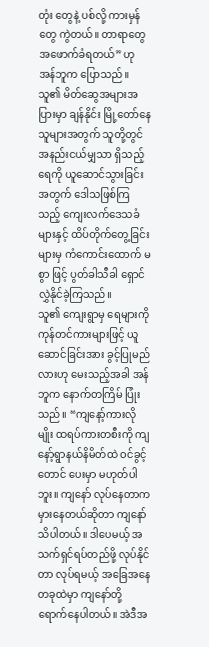တုံး တွေနဲ့ ပစ်လို့ ကားမှန်တွေ ကွဲတယ်။ တာရာတွေ အဖောက်ခံရတယ်” ဟု အန်ဘူက ပြောသည်။
သူ၏ မိတ်ဆွေအများအပြားမှာ ချန်နိုင်း မြို့တော်နေသူများအတွက် သူတို့တွင် အနည်းငယ်မျှသာ ရှိသည့်ရေကို ယူဆောင်သွားခြင်းအတွက် ဒေါသဖြစ်ကြသည့် ကျေးလက်ဒေသခံများနှင့် ထိပ်တိုက်တွေ့ခြင်းများမှ ကံကောင်းထောက် မစွာ ဖြင့် ပွတ်ခါသီခါ ရှောင်လွှဲနိုင်ခဲ့ကြသည်။
သူ၏ ကျေးရွာမှ ရေများကို ကုန်တင်ကားများဖြင့် ယူဆောင်ခြင်းအား ခွင့်ပြုမည်လားဟု မေးသည့်အခါ အန်ဘူက နောက်တကြိမ် ပြုံးသည်။ “ကျနော့်ကားလိုမျိုး ထရပ်ကားတစီးကို ကျနော့်ရွာနယ်နိမိတ်ထဲ ဝင်ခွင့်တောင် ပေးမှာ မဟုတ်ပါဘူး။ ကျနော် လုပ်နေတာက မှားနေတယ်ဆိုတာ ကျနော်သိပါတယ်။ ဒါပေမယ့် အသက်ရှင်ရပ်တည်ဖို့ လုပ်နိုင်တာ လုပ်ရမယ့် အခြေအနေတခုထဲမှာ ကျနော်တို့ရောက်နေပါတယ်။ အဲဒီအ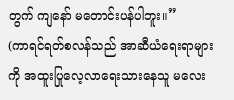တွက် ကျနော် မတောင်းပန်ပါဘူး။”
(ကာရင်ရတ်စလန်သည် အာဆီယံရေးရာများကို အထူးပြုလေ့လာရေးသားနေသူ မလေး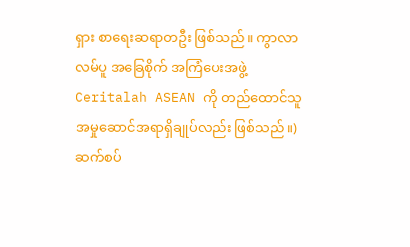ရှား စာရေးဆရာတဦး ဖြစ်သည်။ ကွာလာလမ်ပူ အခြေစိုက် အကြံပေးအဖွဲ့ Ceritalah ASEAN ကို တည်ထောင်သူ အမှုဆောင်အရာရှိချုပ်လည်း ဖြစ်သည်။)
ဆက်စပ်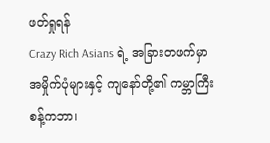ဖတ်ရှုရန်
Crazy Rich Asians ရဲ့ အခြားတဖက်မှာ
အမှိုက်ပုံများနှင့် ကျနော်တို့၏ ကမ္ဘာကြီး
စန့်ကဘာ၊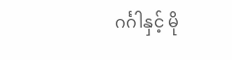ဂင်္ဂါနှင့် မို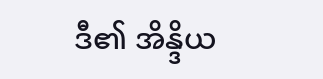ဒီ၏ အိန္ဒိယ